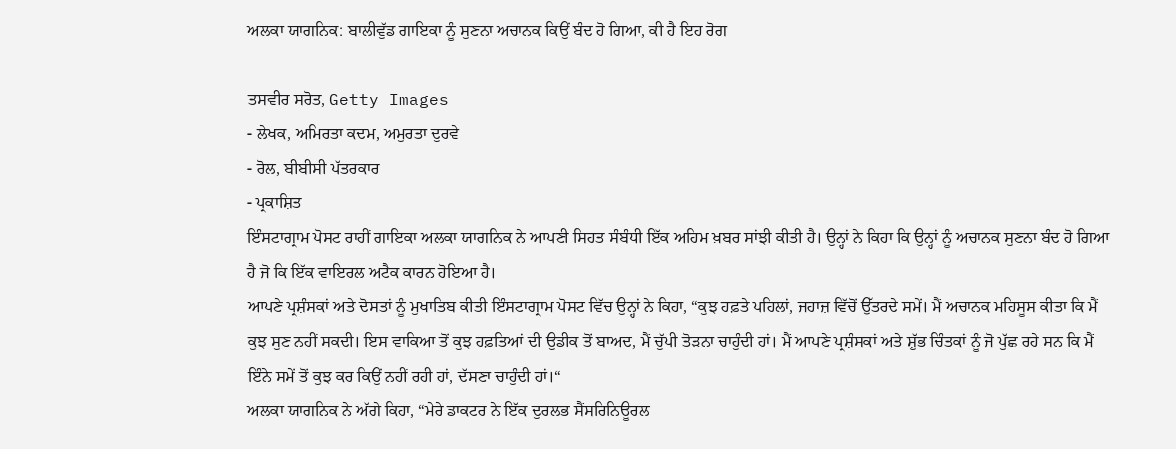ਅਲਕਾ ਯਾਗਨਿਕ: ਬਾਲੀਵੁੱਡ ਗਾਇਕਾ ਨੂੰ ਸੁਣਨਾ ਅਚਾਨਕ ਕਿਉਂ ਬੰਦ ਹੋ ਗਿਆ, ਕੀ ਹੈ ਇਹ ਰੋਗ

ਤਸਵੀਰ ਸਰੋਤ, Getty Images
- ਲੇਖਕ, ਅਮਿਰਤਾ ਕਦਮ, ਅਮੁਰਤਾ ਦੁਰਵੇ
- ਰੋਲ, ਬੀਬੀਸੀ ਪੱਤਰਕਾਰ
- ਪ੍ਰਕਾਸ਼ਿਤ
ਇੰਸਟਾਗ੍ਰਾਮ ਪੋਸਟ ਰਾਹੀਂ ਗਾਇਕਾ ਅਲਕਾ ਯਾਗਨਿਕ ਨੇ ਆਪਣੀ ਸਿਹਤ ਸੰਬੰਧੀ ਇੱਕ ਅਹਿਮ ਖ਼ਬਰ ਸਾਂਝੀ ਕੀਤੀ ਹੈ। ਉਨ੍ਹਾਂ ਨੇ ਕਿਹਾ ਕਿ ਉਨ੍ਹਾਂ ਨੂੰ ਅਚਾਨਕ ਸੁਣਨਾ ਬੰਦ ਹੋ ਗਿਆ ਹੈ ਜੋ ਕਿ ਇੱਕ ਵਾਇਰਲ ਅਟੈਕ ਕਾਰਨ ਹੋਇਆ ਹੈ।
ਆਪਣੇ ਪ੍ਰਸ਼ੰਸਕਾਂ ਅਤੇ ਦੋਸਤਾਂ ਨੂੰ ਮੁਖਾਤਿਬ ਕੀਤੀ ਇੰਸਟਾਗ੍ਰਾਮ ਪੋਸਟ ਵਿੱਚ ਉਨ੍ਹਾਂ ਨੇ ਕਿਹਾ, “ਕੁਝ ਹਫ਼ਤੇ ਪਹਿਲਾਂ, ਜਹਾਜ਼ ਵਿੱਚੋਂ ਉੱਤਰਦੇ ਸਮੇਂ। ਮੈਂ ਅਚਾਨਕ ਮਹਿਸੂਸ ਕੀਤਾ ਕਿ ਮੈਂ ਕੁਝ ਸੁਣ ਨਹੀਂ ਸਕਦੀ। ਇਸ ਵਾਕਿਆ ਤੋਂ ਕੁਝ ਹਫ਼ਤਿਆਂ ਦੀ ਉਡੀਕ ਤੋਂ ਬਾਅਦ, ਮੈਂ ਚੁੱਪੀ ਤੋੜਨਾ ਚਾਹੁੰਦੀ ਹਾਂ। ਮੈਂ ਆਪਣੇ ਪ੍ਰਸ਼ੰਸਕਾਂ ਅਤੇ ਸ਼ੁੱਭ ਚਿੰਤਕਾਂ ਨੂੰ ਜੋ ਪੁੱਛ ਰਹੇ ਸਨ ਕਿ ਮੈਂ ਇੰਨੇ ਸਮੇਂ ਤੋਂ ਕੁਝ ਕਰ ਕਿਉਂ ਨਹੀਂ ਰਹੀ ਹਾਂ, ਦੱਸਣਾ ਚਾਹੁੰਦੀ ਹਾਂ।“
ਅਲਕਾ ਯਾਗਨਿਕ ਨੇ ਅੱਗੇ ਕਿਹਾ, “ਮੇਰੇ ਡਾਕਟਰ ਨੇ ਇੱਕ ਦੁਰਲਭ ਸੈਂਸਰਿਨਿਊਰਲ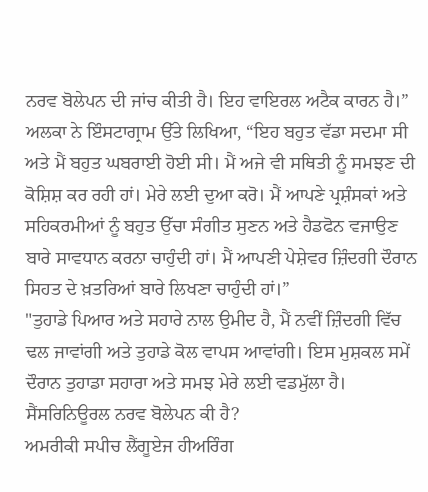ਨਰਵ ਬੋਲੇਪਨ ਦੀ ਜਾਂਚ ਕੀਤੀ ਹੈ। ਇਹ ਵਾਇਰਲ ਅਟੈਕ ਕਾਰਨ ਹੈ।”
ਅਲਕਾ ਨੇ ਇੰਸਟਾਗ੍ਰਾਮ ਉੱਤੇ ਲਿਖਿਆ, “ਇਹ ਬਹੁਤ ਵੱਡਾ ਸਦਮਾ ਸੀ ਅਤੇ ਮੈਂ ਬਹੁਤ ਘਬਰਾਈ ਹੋਈ ਸੀ। ਮੈਂ ਅਜੇ ਵੀ ਸਥਿਤੀ ਨੂੰ ਸਮਝਣ ਦੀ ਕੋਸ਼ਿਸ਼ ਕਰ ਰਹੀ ਹਾਂ। ਮੇਰੇ ਲਈ ਦੁਆ ਕਰੋ। ਮੈਂ ਆਪਣੇ ਪ੍ਰਸ਼ੰਸਕਾਂ ਅਤੇ ਸਹਿਕਰਮੀਆਂ ਨੂੰ ਬਹੁਤ ਉੱਚਾ ਸੰਗੀਤ ਸੁਣਨ ਅਤੇ ਹੈਡਫੋਨ ਵਜਾਉਣ ਬਾਰੇ ਸਾਵਧਾਨ ਕਰਨਾ ਚਾਹੁੰਦੀ ਹਾਂ। ਮੈਂ ਆਪਣੀ ਪੇਸ਼ੇਵਰ ਜ਼ਿੰਦਗੀ ਦੌਰਾਨ ਸਿਹਤ ਦੇ ਖ਼ਤਰਿਆਂ ਬਾਰੇ ਲਿਖਣਾ ਚਾਹੁੰਦੀ ਹਾਂ।”
"ਤੁਹਾਡੇ ਪਿਆਰ ਅਤੇ ਸਹਾਰੇ ਨਾਲ ਉਮੀਦ ਹੈ, ਮੈਂ ਨਵੀਂ ਜ਼ਿੰਦਗੀ ਵਿੱਚ ਢਲ ਜਾਵਾਂਗੀ ਅਤੇ ਤੁਹਾਡੇ ਕੋਲ ਵਾਪਸ ਆਵਾਂਗੀ। ਇਸ ਮੁਸ਼ਕਲ ਸਮੇਂ ਦੌਰਾਨ ਤੁਹਾਡਾ ਸਹਾਰਾ ਅਤੇ ਸਮਝ ਮੇਰੇ ਲਈ ਵਡਮੁੱਲਾ ਹੈ।
ਸੈਂਸਰਿਨਿਊਰਲ ਨਰਵ ਬੋਲੇਪਨ ਕੀ ਹੈ?
ਅਮਰੀਕੀ ਸਪੀਚ ਲੈਂਗੂਏਜ ਹੀਅਰਿੰਗ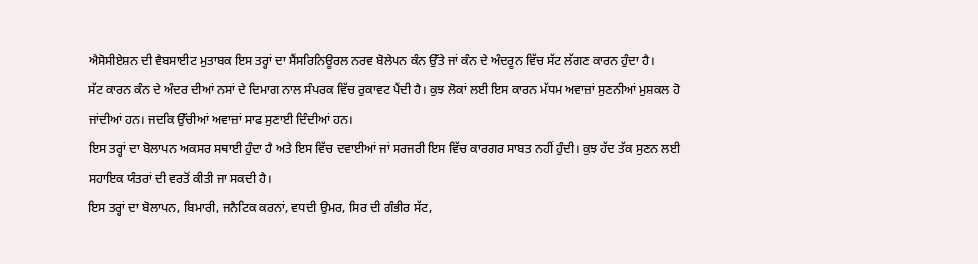ਐਸੋਸੀਏਸ਼ਨ ਦੀ ਵੈਬਸਾਈਟ ਮੁਤਾਬਕ ਇਸ ਤਰ੍ਹਾਂ ਦਾ ਸੈਂਸਰਿਨਿਊਰਲ ਨਰਵ ਬੋਲੇਪਨ ਕੰਨ ਉੱਤੇ ਜਾਂ ਕੰਨ ਦੇ ਅੰਦਰੂਨ ਵਿੱਚ ਸੱਟ ਲੱਗਣ ਕਾਰਨ ਹੁੰਦਾ ਹੈ।
ਸੱਟ ਕਾਰਨ ਕੰਨ ਦੇ ਅੰਦਰ ਦੀਆਂ ਨਸਾਂ ਦੇ ਦਿਮਾਗ ਨਾਲ ਸੰਪਰਕ ਵਿੱਚ ਰੁਕਾਵਟ ਪੈਂਦੀ ਹੈ। ਕੁਝ ਲੋਕਾਂ ਲਈ ਇਸ ਕਾਰਨ ਮੱਧਮ ਅਵਾਜ਼ਾਂ ਸੁਣਨੀਆਂ ਮੁਸ਼ਕਲ ਹੋ ਜਾਂਦੀਆਂ ਹਨ। ਜਦਕਿ ਉੱਚੀਆਂ ਅਵਾਜ਼ਾਂ ਸਾਫ ਸੁਣਾਈ ਦਿੰਦੀਆਂ ਹਨ।
ਇਸ ਤਰ੍ਹਾਂ ਦਾ ਬੋਲਾਪਨ ਅਕਸਰ ਸਥਾਈ ਹੁੰਦਾ ਹੈ ਅਤੇ ਇਸ ਵਿੱਚ ਦਵਾਈਆਂ ਜਾਂ ਸਰਜਰੀ ਇਸ ਵਿੱਚ ਕਾਰਗਰ ਸਾਬਤ ਨਹੀਂ ਹੁੰਦੀ। ਕੁਝ ਹੱਦ ਤੱਕ ਸੁਣਨ ਲਈ ਸਹਾਇਕ ਯੰਤਰਾਂ ਦੀ ਵਰਤੋਂ ਕੀਤੀ ਜਾ ਸਕਦੀ ਹੈ।
ਇਸ ਤਰ੍ਹਾਂ ਦਾ ਬੋਲਾਪਨ, ਬਿਮਾਰੀ, ਜਨੈਟਿਕ ਕਰਨਾਂ, ਵਧਦੀ ਉਮਰ, ਸਿਰ ਦੀ ਗੰਭੀਰ ਸੱਟ,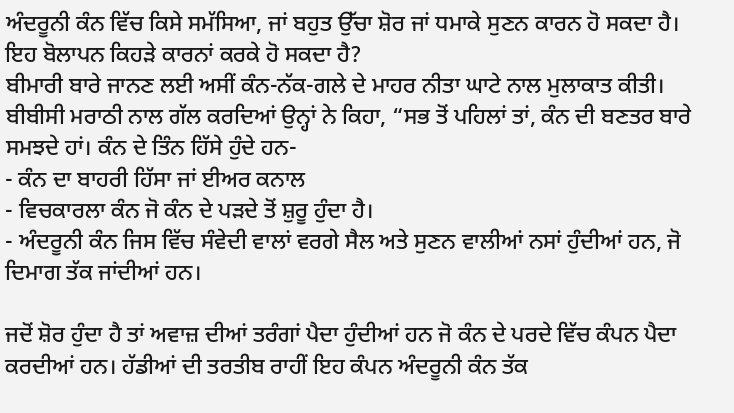ਅੰਦਰੂਨੀ ਕੰਨ ਵਿੱਚ ਕਿਸੇ ਸਮੱਸਿਆ, ਜਾਂ ਬਹੁਤ ਉੱਚਾ ਸ਼ੋਰ ਜਾਂ ਧਮਾਕੇ ਸੁਣਨ ਕਾਰਨ ਹੋ ਸਕਦਾ ਹੈ।
ਇਹ ਬੋਲਾਪਨ ਕਿਹੜੇ ਕਾਰਨਾਂ ਕਰਕੇ ਹੋ ਸਕਦਾ ਹੈ?
ਬੀਮਾਰੀ ਬਾਰੇ ਜਾਨਣ ਲਈ ਅਸੀਂ ਕੰਨ-ਨੱਕ-ਗਲੇ ਦੇ ਮਾਹਰ ਨੀਤਾ ਘਾਟੇ ਨਾਲ ਮੁਲਾਕਾਤ ਕੀਤੀ।
ਬੀਬੀਸੀ ਮਰਾਠੀ ਨਾਲ ਗੱਲ ਕਰਦਿਆਂ ਉਨ੍ਹਾਂ ਨੇ ਕਿਹਾ, “ਸਭ ਤੋਂ ਪਹਿਲਾਂ ਤਾਂ, ਕੰਨ ਦੀ ਬਣਤਰ ਬਾਰੇ ਸਮਝਦੇ ਹਾਂ। ਕੰਨ ਦੇ ਤਿੰਨ ਹਿੱਸੇ ਹੁੰਦੇ ਹਨ-
- ਕੰਨ ਦਾ ਬਾਹਰੀ ਹਿੱਸਾ ਜਾਂ ਈਅਰ ਕਨਾਲ
- ਵਿਚਕਾਰਲਾ ਕੰਨ ਜੋ ਕੰਨ ਦੇ ਪੜਦੇ ਤੋਂ ਸ਼ੁਰੂ ਹੁੰਦਾ ਹੈ।
- ਅੰਦਰੂਨੀ ਕੰਨ ਜਿਸ ਵਿੱਚ ਸੰਵੇਦੀ ਵਾਲਾਂ ਵਰਗੇ ਸੈਲ ਅਤੇ ਸੁਣਨ ਵਾਲੀਆਂ ਨਸਾਂ ਹੁੰਦੀਆਂ ਹਨ, ਜੋ ਦਿਮਾਗ ਤੱਕ ਜਾਂਦੀਆਂ ਹਨ।

ਜਦੋਂ ਸ਼ੋਰ ਹੁੰਦਾ ਹੈ ਤਾਂ ਅਵਾਜ਼ ਦੀਆਂ ਤਰੰਗਾਂ ਪੈਦਾ ਹੁੰਦੀਆਂ ਹਨ ਜੋ ਕੰਨ ਦੇ ਪਰਦੇ ਵਿੱਚ ਕੰਪਨ ਪੈਦਾ ਕਰਦੀਆਂ ਹਨ। ਹੱਡੀਆਂ ਦੀ ਤਰਤੀਬ ਰਾਹੀਂ ਇਹ ਕੰਪਨ ਅੰਦਰੂਨੀ ਕੰਨ ਤੱਕ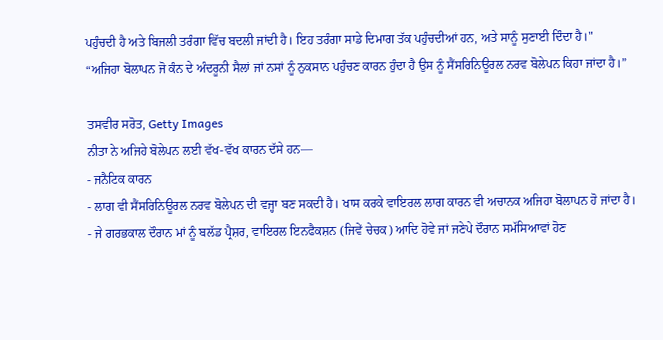ਪਹੁੰਚਦੀ ਹੈ ਅਤੇ ਬਿਜਲੀ ਤਰੰਗਾ ਵਿੱਚ ਬਦਲੀ ਜਾਂਦੀ ਹੈ। ਇਹ ਤਰੰਗਾ ਸਾਡੇ ਦਿਮਾਗ ਤੱਕ ਪਹੁੰਚਦੀਆਂ ਹਨ, ਅਤੇ ਸਾਨੂੰ ਸੁਣਾਈ ਦਿੰਦਾ ਹੈ।"
“ਅਜਿਹਾ ਬੋਲਾਪਨ ਜੋ ਕੰਨ ਦੇ ਅੰਦਰੂਨੀ ਸੈਲਾਂ ਜਾਂ ਨਸਾਂ ਨੂੰ ਨੁਕਸਾਨ ਪਹੁੰਚਣ ਕਾਰਨ ਹੁੰਦਾ ਹੈ ਉਸ ਨੂੰ ਸੈਂਸਰਿਨਿਊਰਲ ਨਰਵ ਬੋਲੇਪਨ ਕਿਹਾ ਜਾਂਦਾ ਹੈ।”

ਤਸਵੀਰ ਸਰੋਤ, Getty Images
ਨੀਤਾ ਨੇ ਅਜਿਹੇ ਬੋਲੇਪਨ ਲਈ ਵੱਖ-ਵੱਖ ਕਾਰਨ ਦੱਸੇ ਹਨ—
- ਜਨੈਟਿਕ ਕਾਰਨ
- ਲਾਗ ਵੀ ਸੈਂਸਰਿਨਿਊਰਲ ਨਰਵ ਬੋਲੇਪਨ ਦੀ ਵਜ੍ਹਾ ਬਣ ਸਕਦੀ ਹੈ। ਖਾਸ ਕਰਕੇ ਵਾਇਰਲ ਲਾਗ ਕਾਰਨ ਵੀ ਅਚਾਨਕ ਅਜਿਹਾ ਬੋਲਾਪਨ ਹੋ ਜਾਂਦਾ ਹੈ।
- ਜੇ ਗਰਭਕਾਲ ਦੌਰਾਨ ਮਾਂ ਨੂੰ ਬਲੱਡ ਪ੍ਰੈਸ਼ਰ, ਵਾਇਰਲ ਇਨਫੈਕਸ਼ਨ (ਜਿਵੇਂ ਚੇਚਕ) ਆਦਿ ਹੋਵੇ ਜਾਂ ਜਣੇਪੇ ਦੌਰਾਨ ਸਮੱਸਿਆਵਾਂ ਹੋਣ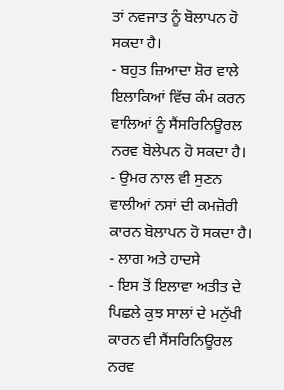ਤਾਂ ਨਵਜਾਤ ਨੂੰ ਬੋਲਾਪਨ ਹੋ ਸਕਦਾ ਹੈ।
- ਬਹੁਤ ਜ਼ਿਆਦਾ ਸ਼ੋਰ ਵਾਲੇ ਇਲਾਕਿਆਂ ਵਿੱਚ ਕੰਮ ਕਰਨ ਵਾਲਿਆਂ ਨੂੰ ਸੈਂਸਰਿਨਿਊਰਲ ਨਰਵ ਬੋਲੇਪਨ ਹੋ ਸਕਦਾ ਹੈ।
- ਉਮਰ ਨਾਲ ਵੀ ਸੁਣਨ ਵਾਲੀਆਂ ਨਸਾਂ ਦੀ ਕਮਜ਼ੋਰੀ ਕਾਰਨ ਬੋਲਾਪਨ ਹੋ ਸਕਦਾ ਹੈ।
- ਲਾਗ ਅਤੇ ਹਾਦਸੇ
- ਇਸ ਤੋਂ ਇਲਾਵਾ ਅਤੀਤ ਦੇ ਪਿਛਲੇ ਕੁਝ ਸਾਲਾਂ ਦੇ ਮਨੁੱਖੀ ਕਾਰਨ ਵੀ ਸੈਂਸਰਿਨਿਊਰਲ ਨਰਵ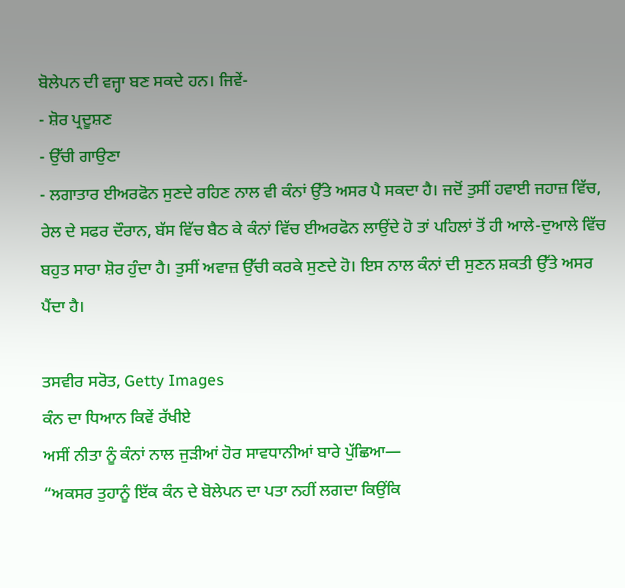ਬੋਲੇਪਨ ਦੀ ਵਜ੍ਹਾ ਬਣ ਸਕਦੇ ਹਨ। ਜਿਵੇਂ-
- ਸ਼ੋਰ ਪ੍ਰਦੂਸ਼ਣ
- ਉੱਚੀ ਗਾਉਣਾ
- ਲਗਾਤਾਰ ਈਅਰਫੋਨ ਸੁਣਦੇ ਰਹਿਣ ਨਾਲ ਵੀ ਕੰਨਾਂ ਉੱਤੇ ਅਸਰ ਪੈ ਸਕਦਾ ਹੈ। ਜਦੋਂ ਤੁਸੀਂ ਹਵਾਈ ਜਹਾਜ਼ ਵਿੱਚ, ਰੇਲ ਦੇ ਸਫਰ ਦੌਰਾਨ, ਬੱਸ ਵਿੱਚ ਬੈਠ ਕੇ ਕੰਨਾਂ ਵਿੱਚ ਈਅਰਫੋਨ ਲਾਉਂਦੇ ਹੋ ਤਾਂ ਪਹਿਲਾਂ ਤੋਂ ਹੀ ਆਲੇ-ਦੁਆਲੇ ਵਿੱਚ ਬਹੁਤ ਸਾਰਾ ਸ਼ੋਰ ਹੁੰਦਾ ਹੈ। ਤੁਸੀਂ ਅਵਾਜ਼ ਉੱਚੀ ਕਰਕੇ ਸੁਣਦੇ ਹੋ। ਇਸ ਨਾਲ ਕੰਨਾਂ ਦੀ ਸੁਣਨ ਸ਼ਕਤੀ ਉੱਤੇ ਅਸਰ ਪੈਂਦਾ ਹੈ।

ਤਸਵੀਰ ਸਰੋਤ, Getty Images
ਕੰਨ ਦਾ ਧਿਆਨ ਕਿਵੇਂ ਰੱਖੀਏ
ਅਸੀਂ ਨੀਤਾ ਨੂੰ ਕੰਨਾਂ ਨਾਲ ਜੁੜੀਆਂ ਹੋਰ ਸਾਵਧਾਨੀਆਂ ਬਾਰੇ ਪੁੱਛਿਆ—
“ਅਕਸਰ ਤੁਹਾਨੂੰ ਇੱਕ ਕੰਨ ਦੇ ਬੋਲੇਪਨ ਦਾ ਪਤਾ ਨਹੀਂ ਲਗਦਾ ਕਿਉਂਕਿ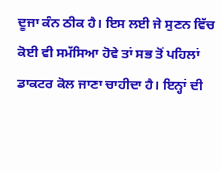ਦੂਜਾ ਕੰਨ ਠੀਕ ਹੈ। ਇਸ ਲਈ ਜੇ ਸੁਣਨ ਵਿੱਚ ਕੋਈ ਵੀ ਸਮੱਸਿਆ ਹੋਵੇ ਤਾਂ ਸਭ ਤੋਂ ਪਹਿਲਾਂ ਡਾਕਟਰ ਕੋਲ ਜਾਣਾ ਚਾਹੀਦਾ ਹੈ। ਇਨ੍ਹਾਂ ਦੀ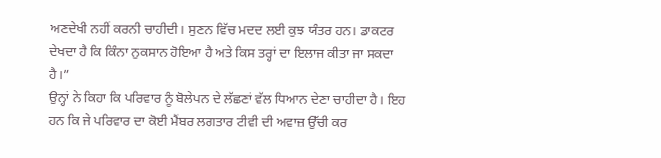ਅਣਦੇਖੀ ਨਹੀਂ ਕਰਨੀ ਚਾਹੀਦੀ। ਸੁਣਨ ਵਿੱਚ ਮਦਦ ਲਈ ਕੁਝ ਯੰਤਰ ਹਨ। ਡਾਕਟਰ ਦੇਖਦਾ ਹੈ ਕਿ ਕਿੰਨਾ ਨੁਕਸਾਨ ਹੋਇਆ ਹੈ ਅਤੇ ਕਿਸ ਤਰ੍ਹਾਂ ਦਾ ਇਲਾਜ ਕੀਤਾ ਜਾ ਸਕਦਾ ਹੈ।”
ਉਨ੍ਹਾਂ ਨੇ ਕਿਹਾ ਕਿ ਪਰਿਵਾਰ ਨੂੰ ਬੋਲੇਪਨ ਦੇ ਲੱਛਣਾਂ ਵੱਲ ਧਿਆਨ ਦੇਣਾ ਚਾਹੀਦਾ ਹੈ। ਇਹ ਹਨ ਕਿ ਜੇ ਪਰਿਵਾਰ ਦਾ ਕੋਈ ਮੈਂਬਰ ਲਗਤਾਰ ਟੀਵੀ ਦੀ ਅਵਾਜ਼ ਉੱਚੀ ਕਰ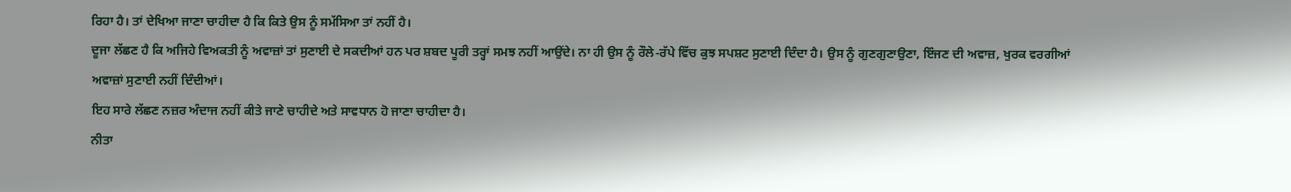ਰਿਹਾ ਹੈ। ਤਾਂ ਦੇਖਿਆ ਜਾਣਾ ਚਾਹੀਦਾ ਹੈ ਕਿ ਕਿਤੇ ਉਸ ਨੂੰ ਸਮੱਸਿਆ ਤਾਂ ਨਹੀਂ ਹੈ।
ਦੂਜਾ ਲੱਛਣ ਹੈ ਕਿ ਅਜਿਹੇ ਵਿਅਕਤੀ ਨੂੰ ਅਵਾਜ਼ਾਂ ਤਾਂ ਸੁਣਾਈ ਦੇ ਸਕਦੀਆਂ ਹਨ ਪਰ ਸ਼ਬਦ ਪੂਰੀ ਤਰ੍ਹਾਂ ਸਮਝ ਨਹੀਂ ਆਉਂਦੇ। ਨਾ ਹੀ ਉਸ ਨੂੰ ਰੌਲੇ-ਰੱਪੇ ਵਿੱਚ ਕੁਝ ਸਪਸ਼ਟ ਸੁਣਾਈ ਦਿੰਦਾ ਹੈ। ਉਸ ਨੂੰ ਗੁਣਗੁਣਾਉਣਾ, ਇੰਜਣ ਦੀ ਅਵਾਜ਼, ਖੁਰਕ ਵਰਗੀਆਂ ਅਵਾਜ਼ਾਂ ਸੁਣਾਈ ਨਹੀਂ ਦਿੰਦੀਆਂ।
ਇਹ ਸਾਰੇ ਲੱਛਣ ਨਜ਼ਰ ਅੰਦਾਜ ਨਹੀਂ ਕੀਤੇ ਜਾਣੇ ਚਾਹੀਦੇ ਅਤੇ ਸਾਵਧਾਨ ਹੋ ਜਾਣਾ ਚਾਹੀਦਾ ਹੈ।
ਨੀਤਾ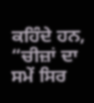ਕਹਿੰਦੇ ਹਨ, “ਚੀਜ਼ਾਂ ਦਾ ਸਮੇਂ ਸਿਰ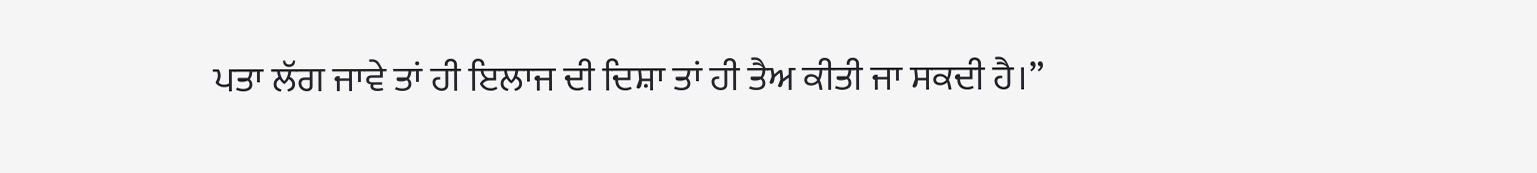ਪਤਾ ਲੱਗ ਜਾਵੇ ਤਾਂ ਹੀ ਇਲਾਜ ਦੀ ਦਿਸ਼ਾ ਤਾਂ ਹੀ ਤੈਅ ਕੀਤੀ ਜਾ ਸਕਦੀ ਹੈ।”